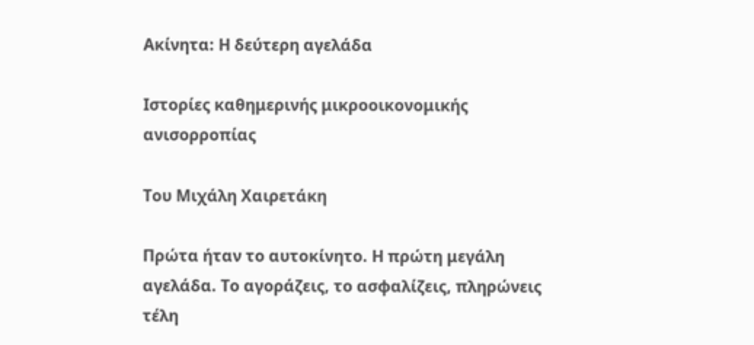Ακίνητα: Η δεύτερη αγελάδα

Ιστορίες καθημερινής μικροοικονομικής ανισορροπίας

Του Μιχάλη Χαιρετάκη

Πρώτα ήταν το αυτοκίνητο. Η πρώτη μεγάλη αγελάδα. Το αγοράζεις, το ασφαλίζεις, πληρώνεις τέλη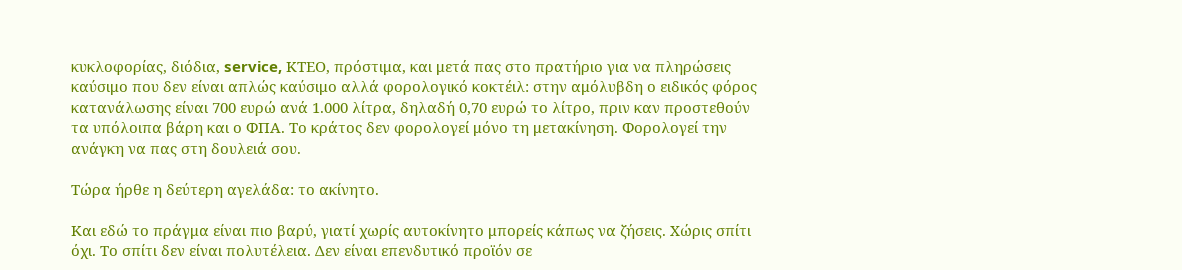κυκλοφορίας, διόδια, service, ΚΤΕΟ, πρόστιμα, και μετά πας στο πρατήριο για να πληρώσεις καύσιμο που δεν είναι απλώς καύσιμο αλλά φορολογικό κοκτέιλ: στην αμόλυβδη ο ειδικός φόρος κατανάλωσης είναι 700 ευρώ ανά 1.000 λίτρα, δηλαδή 0,70 ευρώ το λίτρο, πριν καν προστεθούν τα υπόλοιπα βάρη και ο ΦΠΑ. Το κράτος δεν φορολογεί μόνο τη μετακίνηση. Φορολογεί την ανάγκη να πας στη δουλειά σου.

Τώρα ήρθε η δεύτερη αγελάδα: το ακίνητο.

Kαι εδώ το πράγμα είναι πιο βαρύ, γιατί χωρίς αυτοκίνητο μπορείς κάπως να ζήσεις. Χώρις σπίτι όχι. Το σπίτι δεν είναι πολυτέλεια. Δεν είναι επενδυτικό προϊόν σε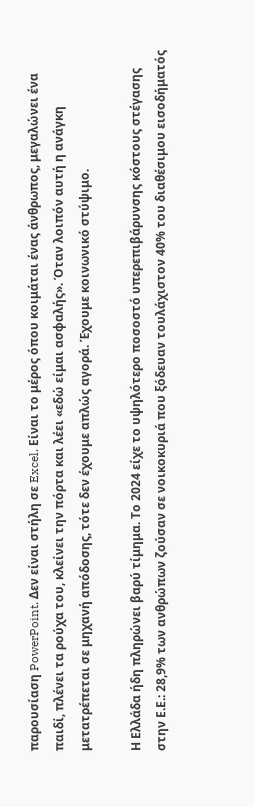παρουσίαση PowerPoint. Δεν είναι στήλη σε Excel. Είναι το μέρος όπου κοιμάται ένας άνθρωπος, μεγαλώνει ένα παιδί, πλένει τα ρούχα του, κλείνει την πόρτα και λέει «εδώ είμαι ασφαλής». Όταν λοιπόν αυτή η ανάγκη μετατρέπεται σε μηχανή απόδοσης, τότε δεν έχουμε απλώς αγορά. Έχουμε κοινωνικό στύψιμο.

Η Ελλάδα ήδη πληρώνει βαρύ τίμημα. Το 2024 είχε το υψηλότερο ποσοστό υπερεπιβάρυνσης κόστους στέγασης στην Ε.Ε.: 28,9% των ανθρώπων ζούσαν σε νοικοκυριά που ξόδευαν τουλάχιστον 40% του διαθέσιμου εισοδήματός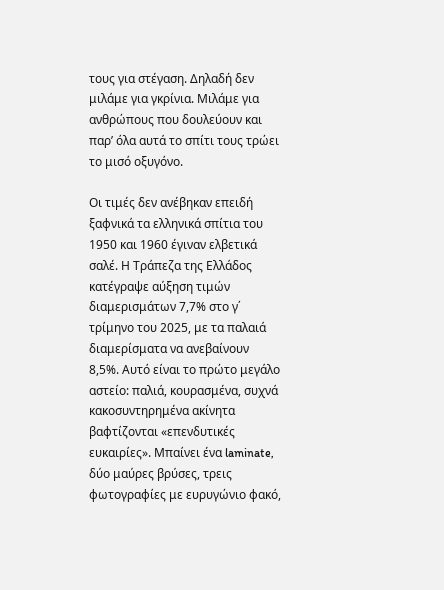τους για στέγαση. Δηλαδή δεν μιλάμε για γκρίνια. Μιλάμε για ανθρώπους που δουλεύουν και παρ’ όλα αυτά το σπίτι τους τρώει το μισό οξυγόνο.

Οι τιμές δεν ανέβηκαν επειδή ξαφνικά τα ελληνικά σπίτια του 1950 και 1960 έγιναν ελβετικά σαλέ. Η Τράπεζα της Ελλάδος κατέγραψε αύξηση τιμών διαμερισμάτων 7,7% στο γ΄ τρίμηνο του 2025, με τα παλαιά διαμερίσματα να ανεβαίνουν 8,5%. Αυτό είναι το πρώτο μεγάλο αστείο: παλιά, κουρασμένα, συχνά κακοσυντηρημένα ακίνητα βαφτίζονται «επενδυτικές ευκαιρίες». Μπαίνει ένα laminate, δύο μαύρες βρύσες, τρεις φωτογραφίες με ευρυγώνιο φακό,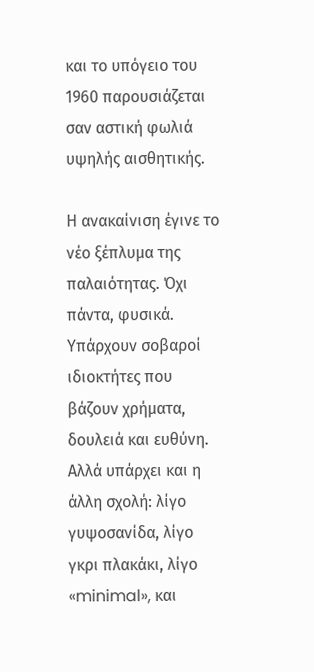και το υπόγειο του 1960 παρουσιάζεται σαν αστική φωλιά υψηλής αισθητικής.

Η ανακαίνιση έγινε το νέο ξέπλυμα της παλαιότητας. Όχι πάντα, φυσικά. Υπάρχουν σοβαροί ιδιοκτήτες που βάζουν χρήματα, δουλειά και ευθύνη. Αλλά υπάρχει και η άλλη σχολή: λίγο γυψοσανίδα, λίγο γκρι πλακάκι, λίγο «minimal», και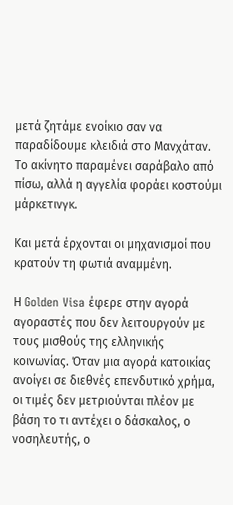μετά ζητάμε ενοίκιο σαν να παραδίδουμε κλειδιά στο Μανχάταν. Το ακίνητο παραμένει σαράβαλο από πίσω, αλλά η αγγελία φοράει κοστούμι μάρκετινγκ.

Και μετά έρχονται οι μηχανισμοί που κρατούν τη φωτιά αναμμένη.

Η Golden Visa έφερε στην αγορά αγοραστές που δεν λειτουργούν με τους μισθούς της ελληνικής κοινωνίας. Όταν μια αγορά κατοικίας ανοίγει σε διεθνές επενδυτικό χρήμα, οι τιμές δεν μετριούνται πλέον με βάση το τι αντέχει ο δάσκαλος, ο νοσηλευτής, ο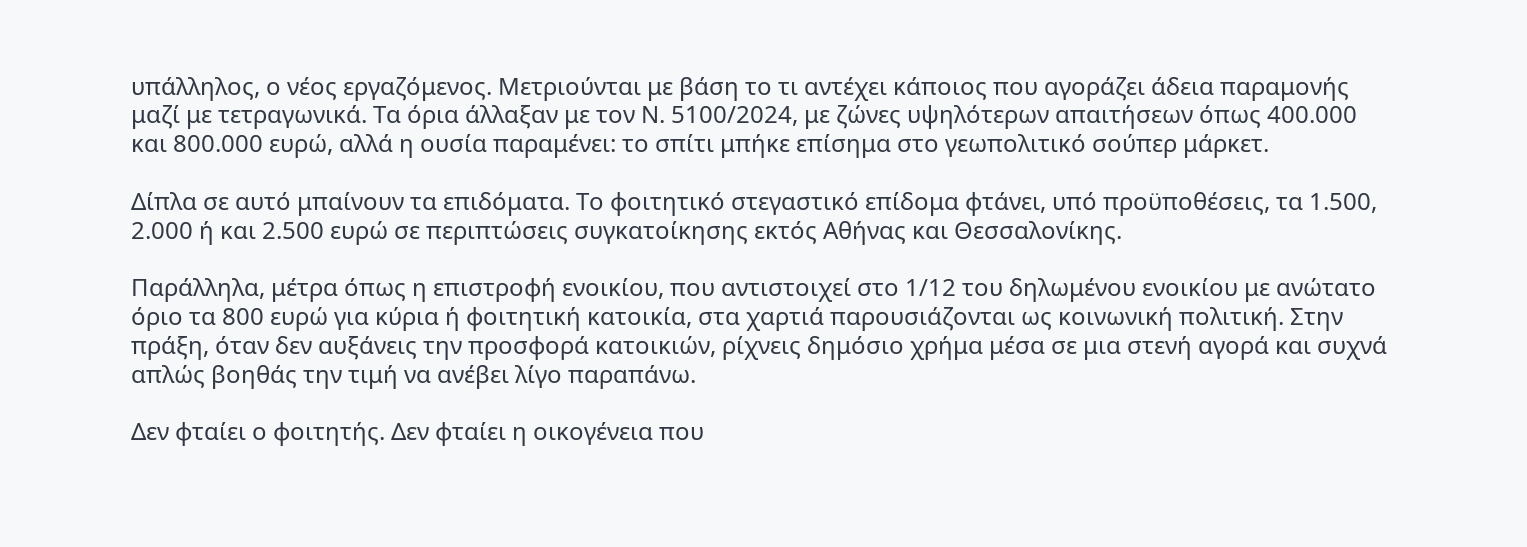υπάλληλος, ο νέος εργαζόμενος. Μετριούνται με βάση το τι αντέχει κάποιος που αγοράζει άδεια παραμονής μαζί με τετραγωνικά. Τα όρια άλλαξαν με τον Ν. 5100/2024, με ζώνες υψηλότερων απαιτήσεων όπως 400.000 και 800.000 ευρώ, αλλά η ουσία παραμένει: το σπίτι μπήκε επίσημα στο γεωπολιτικό σούπερ μάρκετ.

Δίπλα σε αυτό μπαίνουν τα επιδόματα. Το φοιτητικό στεγαστικό επίδομα φτάνει, υπό προϋποθέσεις, τα 1.500, 2.000 ή και 2.500 ευρώ σε περιπτώσεις συγκατοίκησης εκτός Αθήνας και Θεσσαλονίκης.

Παράλληλα, μέτρα όπως η επιστροφή ενοικίου, που αντιστοιχεί στο 1/12 του δηλωμένου ενοικίου με ανώτατο όριο τα 800 ευρώ για κύρια ή φοιτητική κατοικία, στα χαρτιά παρουσιάζονται ως κοινωνική πολιτική. Στην πράξη, όταν δεν αυξάνεις την προσφορά κατοικιών, ρίχνεις δημόσιο χρήμα μέσα σε μια στενή αγορά και συχνά απλώς βοηθάς την τιμή να ανέβει λίγο παραπάνω.

Δεν φταίει ο φοιτητής. Δεν φταίει η οικογένεια που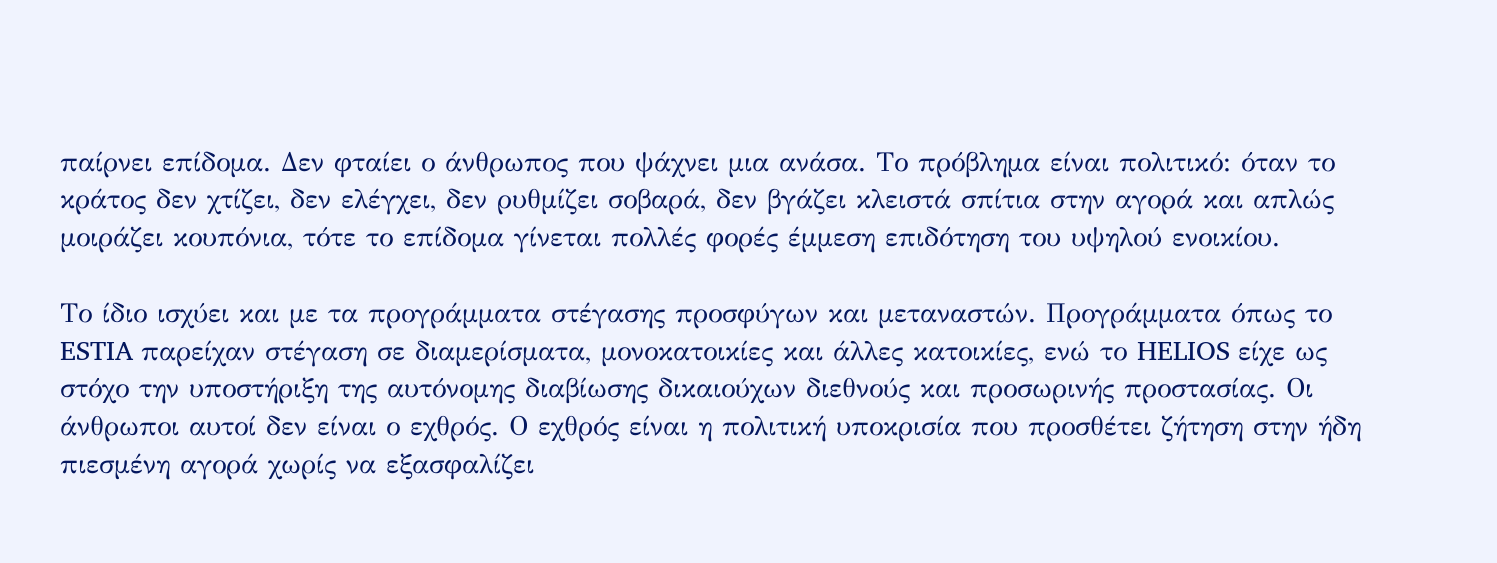παίρνει επίδομα. Δεν φταίει ο άνθρωπος που ψάχνει μια ανάσα. Το πρόβλημα είναι πολιτικό: όταν το κράτος δεν χτίζει, δεν ελέγχει, δεν ρυθμίζει σοβαρά, δεν βγάζει κλειστά σπίτια στην αγορά και απλώς μοιράζει κουπόνια, τότε το επίδομα γίνεται πολλές φορές έμμεση επιδότηση του υψηλού ενοικίου.

Το ίδιο ισχύει και με τα προγράμματα στέγασης προσφύγων και μεταναστών. Προγράμματα όπως το ESTIA παρείχαν στέγαση σε διαμερίσματα, μονοκατοικίες και άλλες κατοικίες, ενώ το HELIOS είχε ως στόχο την υποστήριξη της αυτόνομης διαβίωσης δικαιούχων διεθνούς και προσωρινής προστασίας. Οι άνθρωποι αυτοί δεν είναι ο εχθρός. Ο εχθρός είναι η πολιτική υποκρισία που προσθέτει ζήτηση στην ήδη πιεσμένη αγορά χωρίς να εξασφαλίζει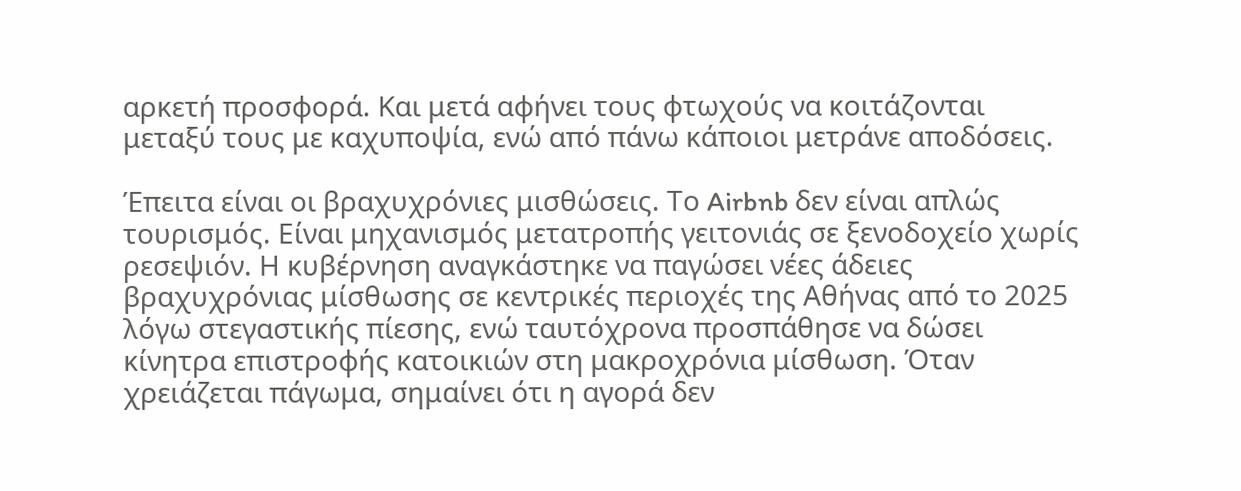αρκετή προσφορά. Και μετά αφήνει τους φτωχούς να κοιτάζονται μεταξύ τους με καχυποψία, ενώ από πάνω κάποιοι μετράνε αποδόσεις.

Έπειτα είναι οι βραχυχρόνιες μισθώσεις. Το Airbnb δεν είναι απλώς τουρισμός. Είναι μηχανισμός μετατροπής γειτονιάς σε ξενοδοχείο χωρίς ρεσεψιόν. Η κυβέρνηση αναγκάστηκε να παγώσει νέες άδειες βραχυχρόνιας μίσθωσης σε κεντρικές περιοχές της Αθήνας από το 2025 λόγω στεγαστικής πίεσης, ενώ ταυτόχρονα προσπάθησε να δώσει κίνητρα επιστροφής κατοικιών στη μακροχρόνια μίσθωση. Όταν χρειάζεται πάγωμα, σημαίνει ότι η αγορά δεν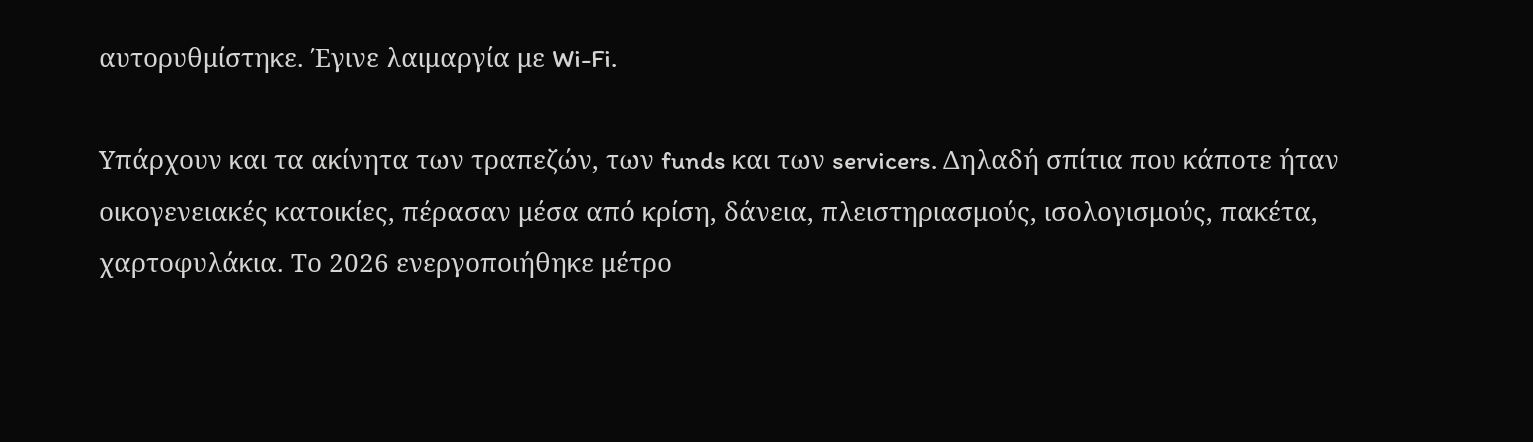αυτορυθμίστηκε. Έγινε λαιμαργία με Wi-Fi.

Υπάρχουν και τα ακίνητα των τραπεζών, των funds και των servicers. Δηλαδή σπίτια που κάποτε ήταν οικογενειακές κατοικίες, πέρασαν μέσα από κρίση, δάνεια, πλειστηριασμούς, ισολογισμούς, πακέτα, χαρτοφυλάκια. Το 2026 ενεργοποιήθηκε μέτρο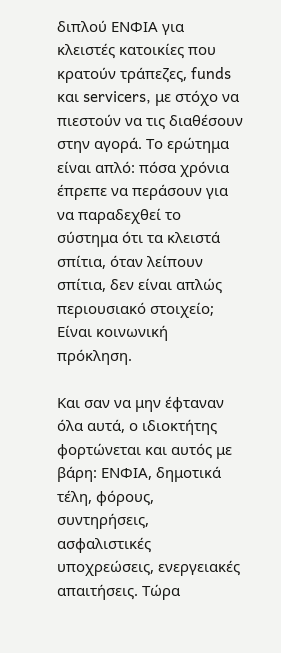διπλού ΕΝΦΙΑ για κλειστές κατοικίες που κρατούν τράπεζες, funds και servicers, με στόχο να πιεστούν να τις διαθέσουν στην αγορά. Το ερώτημα είναι απλό: πόσα χρόνια έπρεπε να περάσουν για να παραδεχθεί το σύστημα ότι τα κλειστά σπίτια, όταν λείπουν σπίτια, δεν είναι απλώς περιουσιακό στοιχείο; Είναι κοινωνική πρόκληση.

Και σαν να μην έφταναν όλα αυτά, ο ιδιοκτήτης φορτώνεται και αυτός με βάρη: ΕΝΦΙΑ, δημοτικά τέλη, φόρους, συντηρήσεις, ασφαλιστικές υποχρεώσεις, ενεργειακές απαιτήσεις. Τώρα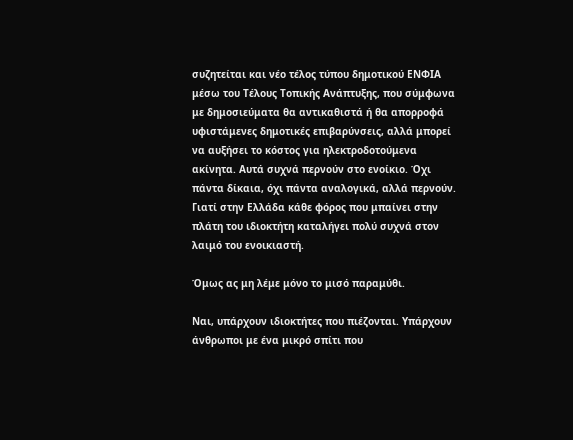συζητείται και νέο τέλος τύπου δημοτικού ΕΝΦΙΑ μέσω του Τέλους Τοπικής Ανάπτυξης, που σύμφωνα με δημοσιεύματα θα αντικαθιστά ή θα απορροφά υφιστάμενες δημοτικές επιβαρύνσεις, αλλά μπορεί να αυξήσει το κόστος για ηλεκτροδοτούμενα ακίνητα. Αυτά συχνά περνούν στο ενοίκιο. Όχι πάντα δίκαια, όχι πάντα αναλογικά, αλλά περνούν. Γιατί στην Ελλάδα κάθε φόρος που μπαίνει στην πλάτη του ιδιοκτήτη καταλήγει πολύ συχνά στον λαιμό του ενοικιαστή.

Όμως ας μη λέμε μόνο το μισό παραμύθι.

Ναι, υπάρχουν ιδιοκτήτες που πιέζονται. Υπάρχουν άνθρωποι με ένα μικρό σπίτι που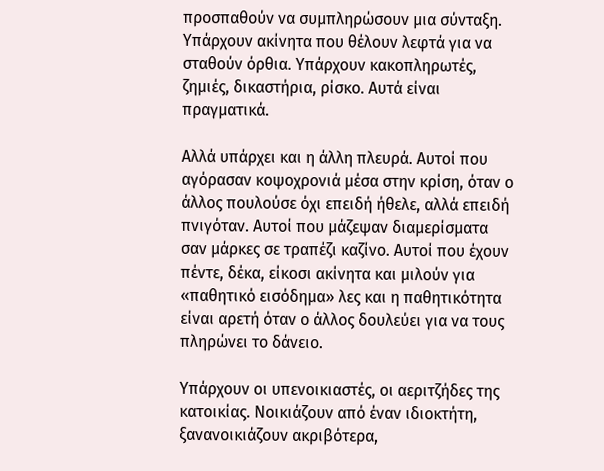προσπαθούν να συμπληρώσουν μια σύνταξη. Υπάρχουν ακίνητα που θέλουν λεφτά για να σταθούν όρθια. Υπάρχουν κακοπληρωτές, ζημιές, δικαστήρια, ρίσκο. Αυτά είναι πραγματικά.

Αλλά υπάρχει και η άλλη πλευρά. Αυτοί που αγόρασαν κοψοχρονιά μέσα στην κρίση, όταν ο άλλος πουλούσε όχι επειδή ήθελε, αλλά επειδή πνιγόταν. Αυτοί που μάζεψαν διαμερίσματα σαν μάρκες σε τραπέζι καζίνο. Αυτοί που έχουν πέντε, δέκα, είκοσι ακίνητα και μιλούν για «παθητικό εισόδημα» λες και η παθητικότητα είναι αρετή όταν ο άλλος δουλεύει για να τους πληρώνει το δάνειο.

Υπάρχουν οι υπενοικιαστές, οι αεριτζήδες της κατοικίας. Νοικιάζουν από έναν ιδιοκτήτη, ξανανοικιάζουν ακριβότερα,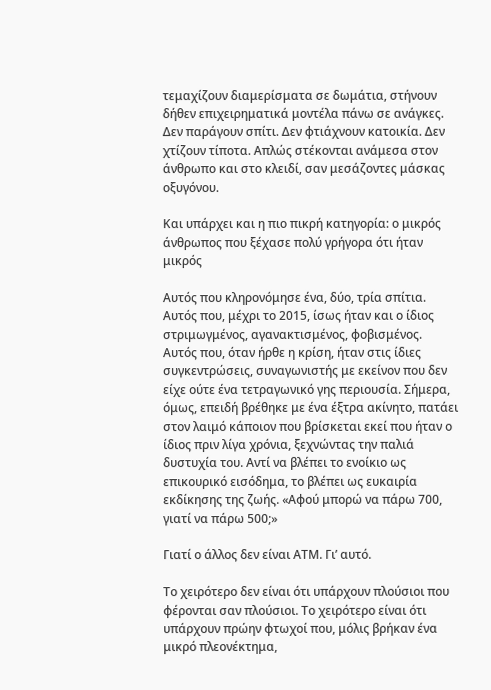τεμαχίζουν διαμερίσματα σε δωμάτια, στήνουν δήθεν επιχειρηματικά μοντέλα πάνω σε ανάγκες. Δεν παράγουν σπίτι. Δεν φτιάχνουν κατοικία. Δεν χτίζουν τίποτα. Απλώς στέκονται ανάμεσα στον άνθρωπο και στο κλειδί, σαν μεσάζοντες μάσκας οξυγόνου.

Και υπάρχει και η πιο πικρή κατηγορία: ο μικρός άνθρωπος που ξέχασε πολύ γρήγορα ότι ήταν μικρός

Αυτός που κληρονόμησε ένα, δύο, τρία σπίτια. Αυτός που, μέχρι το 2015, ίσως ήταν και ο ίδιος στριμωγμένος, αγανακτισμένος, φοβισμένος. Αυτός που, όταν ήρθε η κρίση, ήταν στις ίδιες συγκεντρώσεις, συναγωνιστής με εκείνον που δεν είχε ούτε ένα τετραγωνικό γης περιουσία. Σήμερα, όμως, επειδή βρέθηκε με ένα έξτρα ακίνητο, πατάει στον λαιμό κάποιον που βρίσκεται εκεί που ήταν ο ίδιος πριν λίγα χρόνια, ξεχνώντας την παλιά δυστυχία του. Αντί να βλέπει το ενοίκιο ως επικουρικό εισόδημα, το βλέπει ως ευκαιρία εκδίκησης της ζωής. «Αφού μπορώ να πάρω 700, γιατί να πάρω 500;»

Γιατί ο άλλος δεν είναι ΑΤΜ. Γι’ αυτό.

Το χειρότερο δεν είναι ότι υπάρχουν πλούσιοι που φέρονται σαν πλούσιοι. Το χειρότερο είναι ότι υπάρχουν πρώην φτωχοί που, μόλις βρήκαν ένα μικρό πλεονέκτημα,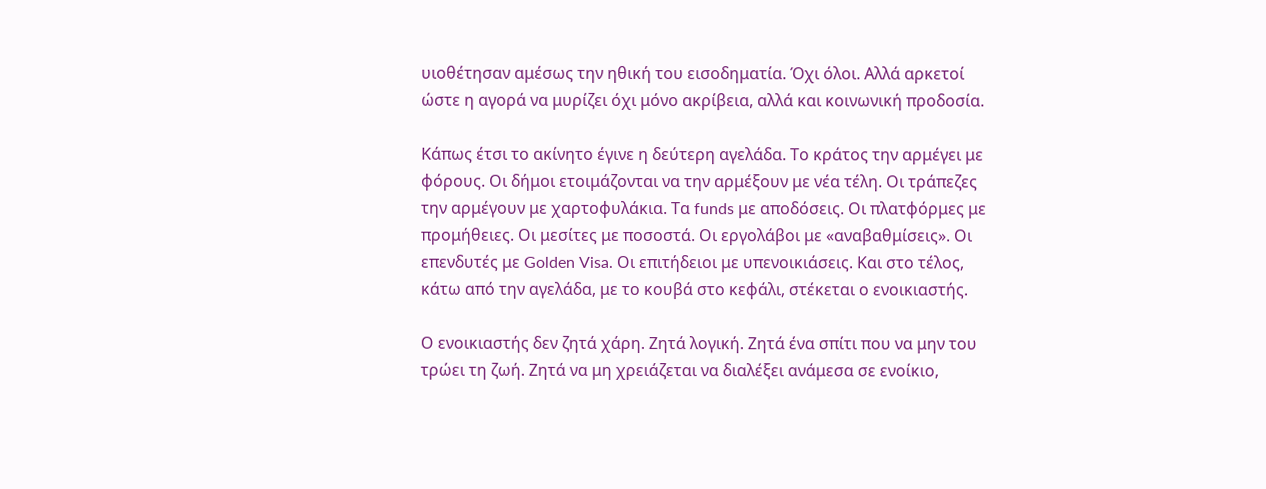υιοθέτησαν αμέσως την ηθική του εισοδηματία. Όχι όλοι. Αλλά αρκετοί ώστε η αγορά να μυρίζει όχι μόνο ακρίβεια, αλλά και κοινωνική προδοσία.

Κάπως έτσι το ακίνητο έγινε η δεύτερη αγελάδα. Το κράτος την αρμέγει με φόρους. Οι δήμοι ετοιμάζονται να την αρμέξουν με νέα τέλη. Οι τράπεζες την αρμέγουν με χαρτοφυλάκια. Τα funds με αποδόσεις. Οι πλατφόρμες με προμήθειες. Οι μεσίτες με ποσοστά. Οι εργολάβοι με «αναβαθμίσεις». Οι επενδυτές με Golden Visa. Οι επιτήδειοι με υπενοικιάσεις. Και στο τέλος, κάτω από την αγελάδα, με το κουβά στο κεφάλι, στέκεται ο ενοικιαστής.

Ο ενοικιαστής δεν ζητά χάρη. Ζητά λογική. Ζητά ένα σπίτι που να μην του τρώει τη ζωή. Ζητά να μη χρειάζεται να διαλέξει ανάμεσα σε ενοίκιο,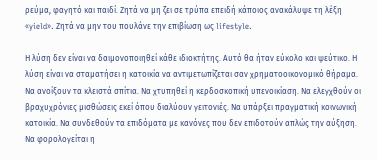ρεύμα, φαγητό και παιδί. Ζητά να μη ζει σε τρύπα επειδή κάποιος ανακάλυψε τη λέξη «yield». Ζητά να μην του πουλάνε την επιβίωση ως lifestyle.

Η λύση δεν είναι να δαιμονοποιηθεί κάθε ιδιοκτήτης. Αυτό θα ήταν εύκολο και ψεύτικο. Η λύση είναι να σταματήσει η κατοικία να αντιμετωπίζεται σαν χρηματοοικονομικό θήραμα. Να ανοίξουν τα κλειστά σπίτια. Να χτυπηθεί η κερδοσκοπική υπενοικίαση. Να ελεγχθούν οι βραχυχρόνιες μισθώσεις εκεί όπου διαλύουν γειτονιές. Να υπάρξει πραγματική κοινωνική κατοικία. Να συνδεθούν τα επιδόματα με κανόνες που δεν επιδοτούν απλώς την αύξηση. Να φορολογείται η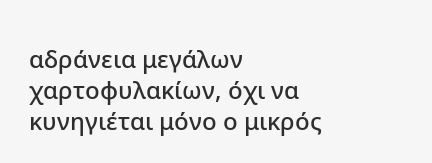αδράνεια μεγάλων χαρτοφυλακίων, όχι να κυνηγιέται μόνο ο μικρός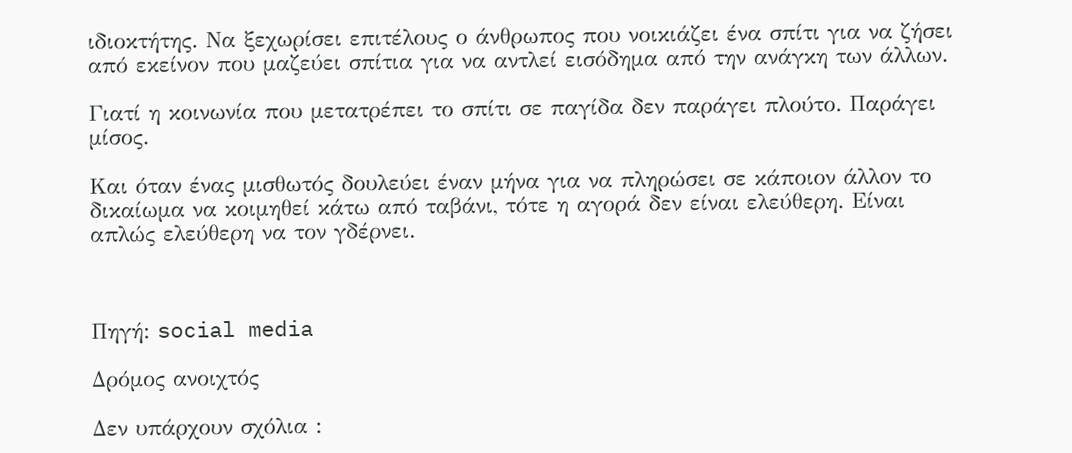ιδιοκτήτης. Να ξεχωρίσει επιτέλους ο άνθρωπος που νοικιάζει ένα σπίτι για να ζήσει από εκείνον που μαζεύει σπίτια για να αντλεί εισόδημα από την ανάγκη των άλλων.

Γιατί η κοινωνία που μετατρέπει το σπίτι σε παγίδα δεν παράγει πλούτο. Παράγει μίσος.

Και όταν ένας μισθωτός δουλεύει έναν μήνα για να πληρώσει σε κάποιον άλλον το δικαίωμα να κοιμηθεί κάτω από ταβάνι, τότε η αγορά δεν είναι ελεύθερη. Είναι απλώς ελεύθερη να τον γδέρνει.



Πηγή: social media

Δρόμος ανοιχτός

Δεν υπάρχουν σχόλια :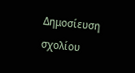Δημοσίευση σχολίου